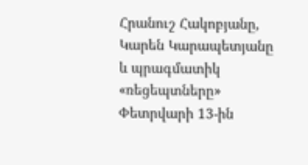Հրանուշ Հակոբյանը, Կարեն Կարապետյանը և պրագմատիկ «ռեցեպտները»
Փետրվարի 13-ին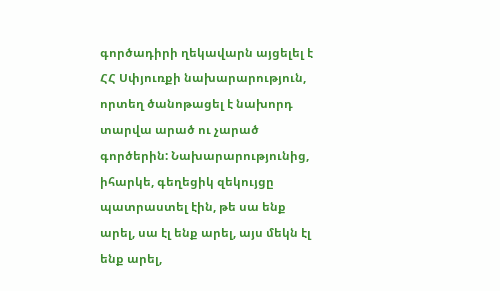գործադիրի ղեկավարն այցելել է ՀՀ Սփյուռքի նախարարություն, որտեղ ծանոթացել է նախորդ տարվա արած ու չարած գործերին: Նախարարությունից, իհարկե, գեղեցիկ զեկույցը պատրաստել էին, թե սա ենք արել, սա էլ ենք արել, այս մեկն էլ ենք արել,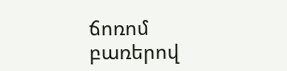ճոռոմ բառերով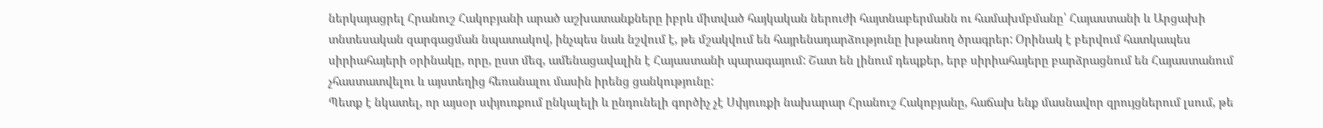ներկայացրել Հրանուշ Հակոբյանի արած աշխատանքները իբրև միտված հայկական ներուժի հայտնաբերմանն ու համախմբմանը՝ Հայաստանի և Արցախի տնտեսական զարգացման նպատակով, ինչպես նաև նշվում է, թե մշակվում են հայրենադարձությունը խթանող ծրագրեր: Օրինակ է բերվում հատկապես սիրիահայերի օրինակը, որը, ըստ մեզ, ամենացավալին է Հայաստանի պարագայում: Շատ են լինում դեպքեր, երբ սիրիահայերը բարձրացնում են Հայաստանում չհաստատվելու և այստեղից հեռանալու մասին իրենց ցանկությունը:
Պետք է նկատել, որ այսօր սփյուռքում ընկալելի և ընդունելի գործիչ չէ Սփյուռքի նախարար Հրանուշ Հակոբյանը, հաճախ ենք մասնավոր զրույցներում լսում, թե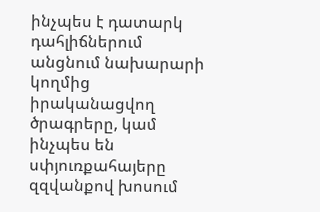ինչպես է դատարկ դահլիճներում անցնում նախարարի կողմից իրականացվող ծրագրերը, կամ ինչպես են սփյուռքահայերը զզվանքով խոսում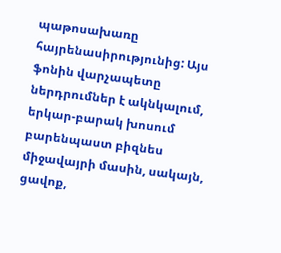պաթոսախառը հայրենասիրությունից: Այս ֆոնին վարչապետը ներդրումներ է ակնկալում, երկար-բարակ խոսում բարենպաստ բիզնես միջավայրի մասին, սակայն, ցավոք,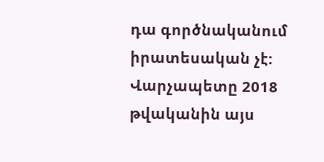դա գործնականում իրատեսական չէ:
Վարչապետը 2018 թվականին այս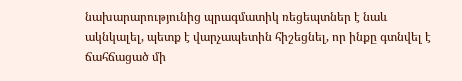նախարարությունից պրագմատիկ ռեցեպտներ է նաև ակնկալել, պետք է վարչապետին հիշեցնել, որ ինքը գտնվել է ճահճացած մի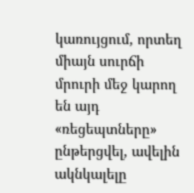կառույցում, որտեղ միայն սուրճի մրուրի մեջ կարող են այդ «ռեցեպտները» ընթերցվել, ավելին ակնկալելը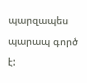պարզապես պարապ գործ է: